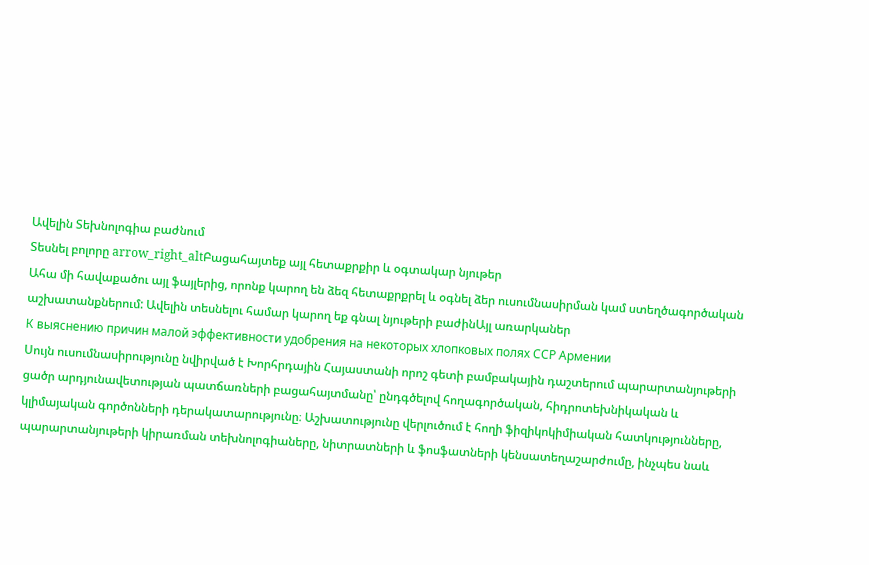Ավելին Տեխնոլոգիա բաժնում
Տեսնել բոլորը arrow_right_altԲացահայտեք այլ հետաքրքիր և օգտակար նյութեր
Ահա մի հավաքածու այլ ֆայլերից, որոնք կարող են ձեզ հետաքրքրել և օգնել ձեր ուսումնասիրման կամ ստեղծագործական աշխատանքներում: Ավելին տեսնելու համար կարող եք գնալ նյութերի բաժինԱյլ առարկաներ
К выяснению причин малой эффективности удобрения на некоторых хлопковых полях ССР Армении
Սույն ուսումնասիրությունը նվիրված է Խորհրդային Հայաստանի որոշ գետի բամբակային դաշտերում պարարտանյութերի ցածր արդյունավետության պատճառների բացահայտմանը՝ ընդգծելով հողագործական, հիդրոտեխնիկական և կլիմայական գործոնների դերակատարությունը։ Աշխատությունը վերլուծում է հողի ֆիզիկոկիմիական հատկությունները, պարարտանյութերի կիրառման տեխնոլոգիաները, նիտրատների և ֆոսֆատների կենսատեղաշարժումը, ինչպես նաև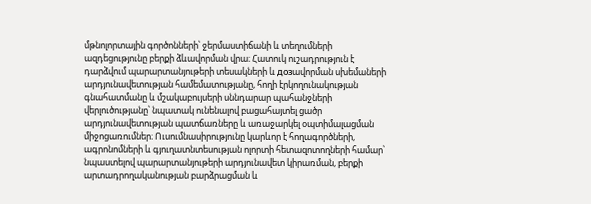մթնոլորտային գործոնների՝ ջերմաստիճանի և տեղումների ազդեցությունը բերքի ձևավորման վրա։ Հատուկ ուշադրություն է դարձվում պարարտանյութերի տեսակների և дозավորման սխեմաների արդյունավետության համեմատությանը, հողի էրկողունակության գնահատմանը և մշակաբույսերի սննդարար պահանջների վերլուծությանը՝ նպատակ ունենալով բացահայտել ցածր արդյունավետության պատճառները և առաջարկել օպտիմալացման միջոցառումներ։ Ուսումնասիրությունը կարևոր է հողագործների, ագրոնոմների և գյուղատնտեսության ոլորտի հետազոտողների համար՝ նպաստելով պարարտանյութերի արդյունավետ կիրառման, բերքի արտադրողականության բարձրացման և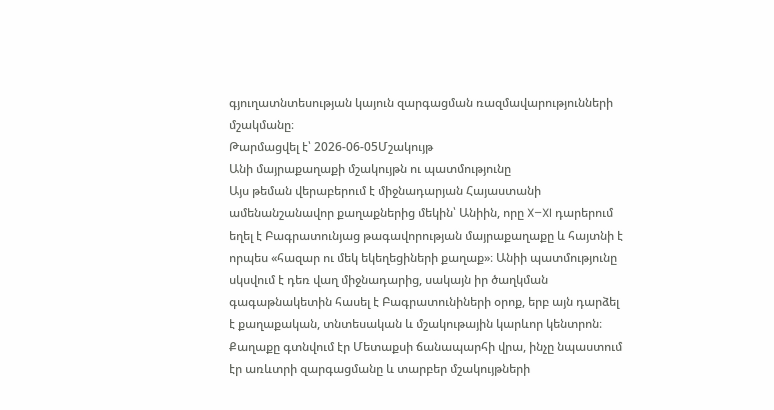գյուղատնտեսության կայուն զարգացման ռազմավարությունների մշակմանը։
Թարմացվել է՝ 2026-06-05Մշակույթ
Անի մայրաքաղաքի մշակույթն ու պատմությունը
Այս թեման վերաբերում է միջնադարյան Հայաստանի ամենանշանավոր քաղաքներից մեկին՝ Անիին, որը X–XI դարերում եղել է Բագրատունյաց թագավորության մայրաքաղաքը և հայտնի է որպես «հազար ու մեկ եկեղեցիների քաղաք»։ Անիի պատմությունը սկսվում է դեռ վաղ միջնադարից, սակայն իր ծաղկման գագաթնակետին հասել է Բագրատունիների օրոք, երբ այն դարձել է քաղաքական, տնտեսական և մշակութային կարևոր կենտրոն։ Քաղաքը գտնվում էր Մետաքսի ճանապարհի վրա, ինչը նպաստում էր առևտրի զարգացմանը և տարբեր մշակույթների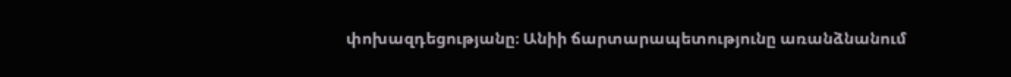փոխազդեցությանը։ Անիի ճարտարապետությունը առանձնանում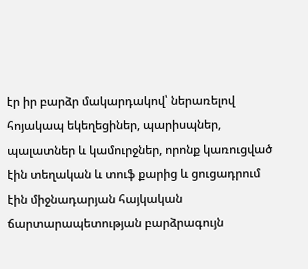էր իր բարձր մակարդակով՝ ներառելով հոյակապ եկեղեցիներ, պարիսպներ, պալատներ և կամուրջներ, որոնք կառուցված էին տեղական և տուֆ քարից և ցուցադրում էին միջնադարյան հայկական ճարտարապետության բարձրագույն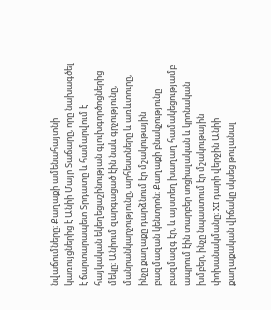նվաճումները։ Քաղաքի ամենահայտնի կառույցներից է Անիի Մայր Տաճարը, որը նախագծել է ճարտարապետ Տրդատը և համարվում է հայկական եկեղեցաշինության գլուխգործոցներից մեկը։ Անիում զարգացած էին նաև գրչությունը, մանրանկարչությունը, արհեստները և առևտուրը, ինչը քաղաքը դարձնում էր մշակութային բազմազան կենտրոն։ Քաղաքի բնակչությունը բազմազգ էր, և այստեղ խաղաղ համակեցությամբ ապրում էին տարբեր սոցիալական և կրոնական խմբեր, ինչը նպաստում էր մշակութային փոխանակմանը։ XI դարի վերջին Անիի քաղաքական վիճակը սկսեց թուլանալ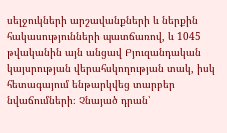սելջուկների արշավանքների և ներքին հակասությունների պատճառով, և 1045 թվականին այն անցավ Բյուզանդական կայսրության վերահսկողության տակ, իսկ հետագայում ենթարկվեց տարբեր նվաճումների։ Չնայած դրան՝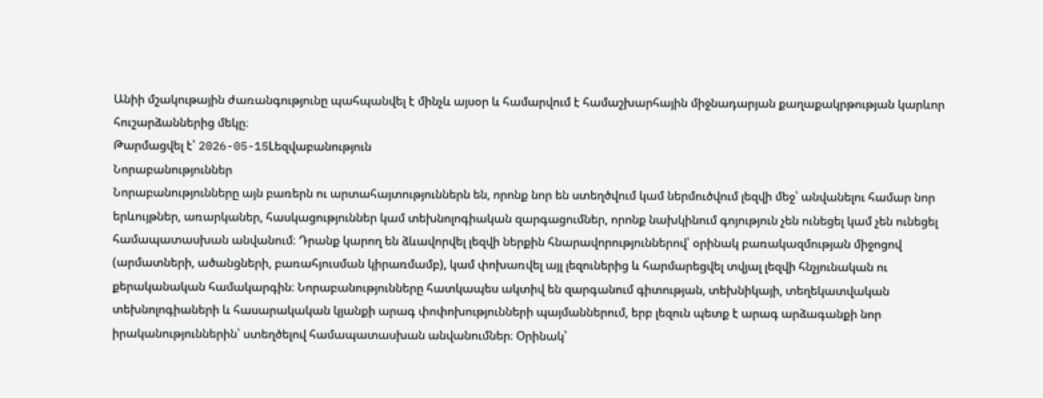Անիի մշակութային ժառանգությունը պահպանվել է մինչև այսօր և համարվում է համաշխարհային միջնադարյան քաղաքակրթության կարևոր հուշարձաններից մեկը։
Թարմացվել է՝ 2026-05-15Lեզվաբանություն
Նորաբանություններ
Նորաբանությունները այն բառերն ու արտահայտություններն են, որոնք նոր են ստեղծվում կամ ներմուծվում լեզվի մեջ՝ անվանելու համար նոր երևույթներ, առարկաներ, հասկացություններ կամ տեխնոլոգիական զարգացումներ, որոնք նախկինում գոյություն չեն ունեցել կամ չեն ունեցել համապատասխան անվանում։ Դրանք կարող են ձևավորվել լեզվի ներքին հնարավորություններով՝ օրինակ բառակազմության միջոցով (արմատների, ածանցների, բառահյուսման կիրառմամբ), կամ փոխառվել այլ լեզուներից և հարմարեցվել տվյալ լեզվի հնչյունական ու քերականական համակարգին։ Նորաբանությունները հատկապես ակտիվ են զարգանում գիտության, տեխնիկայի, տեղեկատվական տեխնոլոգիաների և հասարակական կյանքի արագ փոփոխությունների պայմաններում, երբ լեզուն պետք է արագ արձագանքի նոր իրականություններին՝ ստեղծելով համապատասխան անվանումներ։ Օրինակ՝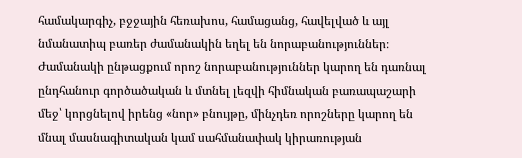համակարգիչ, բջջային հեռախոս, համացանց, հավելված և այլ նմանատիպ բառեր ժամանակին եղել են նորաբանություններ։ Ժամանակի ընթացքում որոշ նորաբանություններ կարող են դառնալ ընդհանուր գործածական և մտնել լեզվի հիմնական բառապաշարի մեջ՝ կորցնելով իրենց «նոր» բնույթը, մինչդեռ որոշները կարող են մնալ մասնագիտական կամ սահմանափակ կիրառության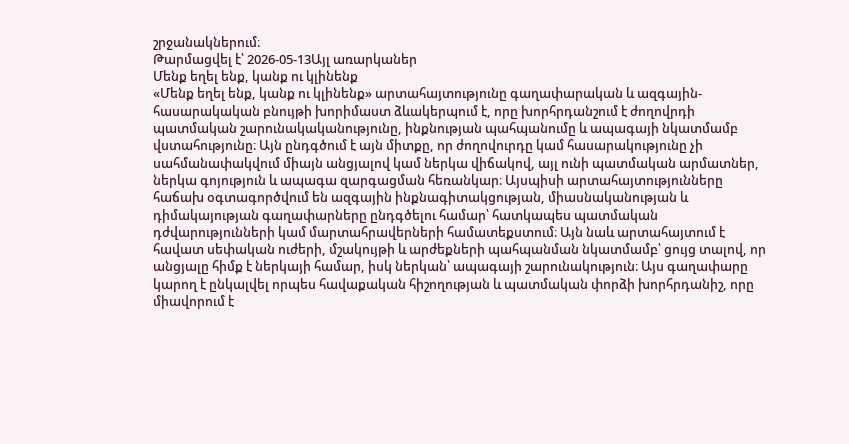շրջանակներում։
Թարմացվել է՝ 2026-05-13Այլ առարկաներ
Մենք եղել ենք, կանք ու կլինենք
«Մենք եղել ենք, կանք ու կլինենք» արտահայտությունը գաղափարական և ազգային-հասարակական բնույթի խորիմաստ ձևակերպում է, որը խորհրդանշում է ժողովրդի պատմական շարունակականությունը, ինքնության պահպանումը և ապագայի նկատմամբ վստահությունը։ Այն ընդգծում է այն միտքը, որ ժողովուրդը կամ հասարակությունը չի սահմանափակվում միայն անցյալով կամ ներկա վիճակով, այլ ունի պատմական արմատներ, ներկա գոյություն և ապագա զարգացման հեռանկար։ Այսպիսի արտահայտությունները հաճախ օգտագործվում են ազգային ինքնագիտակցության, միասնականության և դիմակայության գաղափարները ընդգծելու համար՝ հատկապես պատմական դժվարությունների կամ մարտահրավերների համատեքստում։ Այն նաև արտահայտում է հավատ սեփական ուժերի, մշակույթի և արժեքների պահպանման նկատմամբ՝ ցույց տալով, որ անցյալը հիմք է ներկայի համար, իսկ ներկան՝ ապագայի շարունակություն։ Այս գաղափարը կարող է ընկալվել որպես հավաքական հիշողության և պատմական փորձի խորհրդանիշ, որը միավորում է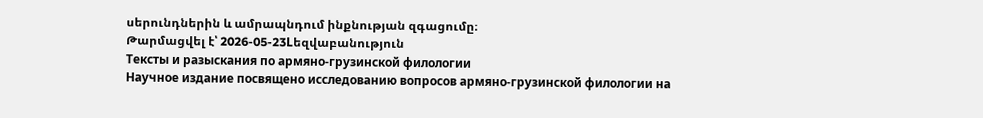սերունդներին և ամրապնդում ինքնության զգացումը։
Թարմացվել է՝ 2026-05-23Lեզվաբանություն
Тексты и разыскания по армяно-грузинской филологии
Научное издание посвящено исследованию вопросов армяно-грузинской филологии на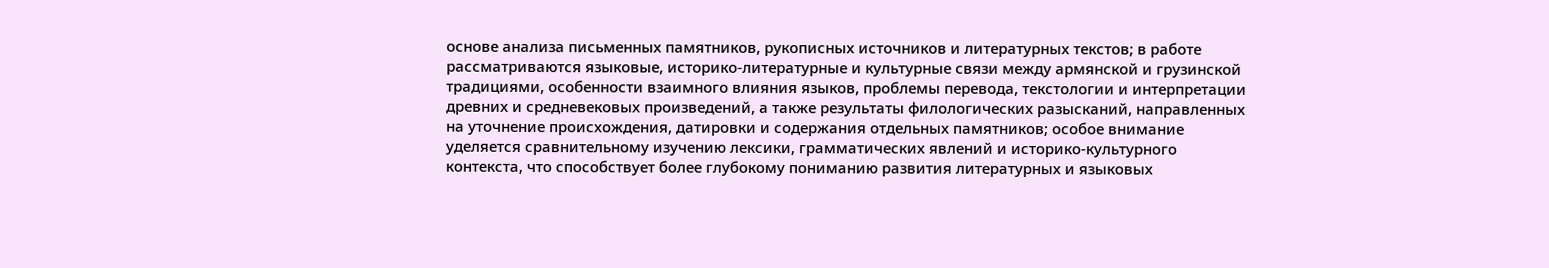основе анализа письменных памятников, рукописных источников и литературных текстов; в работе рассматриваются языковые, историко-литературные и культурные связи между армянской и грузинской традициями, особенности взаимного влияния языков, проблемы перевода, текстологии и интерпретации древних и средневековых произведений, а также результаты филологических разысканий, направленных на уточнение происхождения, датировки и содержания отдельных памятников; особое внимание уделяется сравнительному изучению лексики, грамматических явлений и историко-культурного контекста, что способствует более глубокому пониманию развития литературных и языковых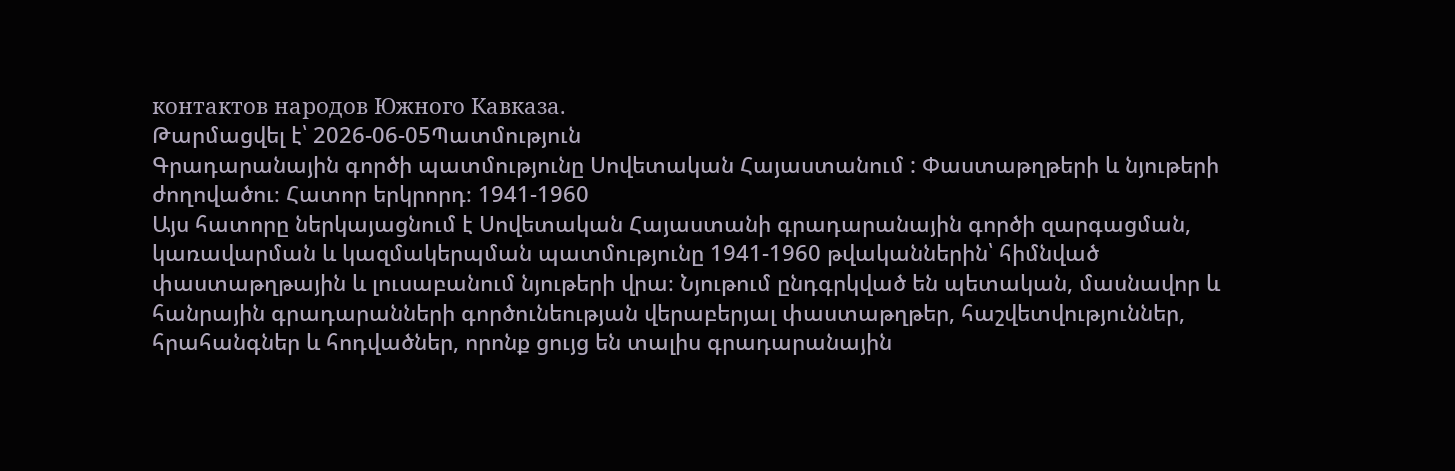контактов народов Южного Кавказа.
Թարմացվել է՝ 2026-06-05Պատմություն
Գրադարանային գործի պատմությունը Սովետական Հայաստանում : Փաստաթղթերի և նյութերի ժողովածու։ Հատոր երկրորդ։ 1941-1960
Այս հատորը ներկայացնում է Սովետական Հայաստանի գրադարանային գործի զարգացման, կառավարման և կազմակերպման պատմությունը 1941-1960 թվականներին՝ հիմնված փաստաթղթային և լուսաբանում նյութերի վրա։ Նյութում ընդգրկված են պետական, մասնավոր և հանրային գրադարանների գործունեության վերաբերյալ փաստաթղթեր, հաշվետվություններ, հրահանգներ և հոդվածներ, որոնք ցույց են տալիս գրադարանային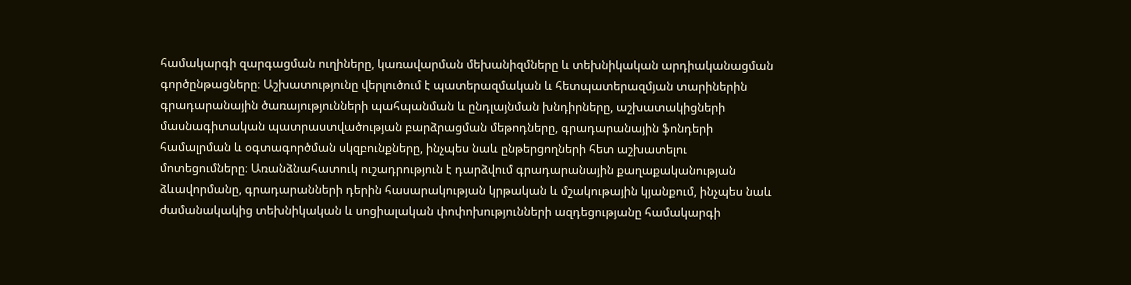համակարգի զարգացման ուղիները, կառավարման մեխանիզմները և տեխնիկական արդիականացման գործընթացները։ Աշխատությունը վերլուծում է պատերազմական և հետպատերազմյան տարիներին գրադարանային ծառայությունների պահպանման և ընդլայնման խնդիրները, աշխատակիցների մասնագիտական պատրաստվածության բարձրացման մեթոդները, գրադարանային ֆոնդերի համալրման և օգտագործման սկզբունքները, ինչպես նաև ընթերցողների հետ աշխատելու մոտեցումները։ Առանձնահատուկ ուշադրություն է դարձվում գրադարանային քաղաքականության ձևավորմանը, գրադարանների դերին հասարակության կրթական և մշակութային կյանքում, ինչպես նաև ժամանակակից տեխնիկական և սոցիալական փոփոխությունների ազդեցությանը համակարգի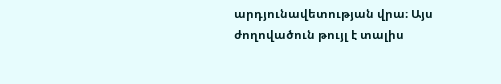արդյունավետության վրա։ Այս ժողովածուն թույլ է տալիս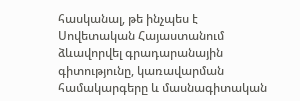հասկանալ, թե ինչպես է Սովետական Հայաստանում ձևավորվել գրադարանային գիտությունը, կառավարման համակարգերը և մասնագիտական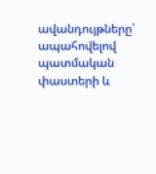ավանդույթները՝ ապահովելով պատմական փաստերի և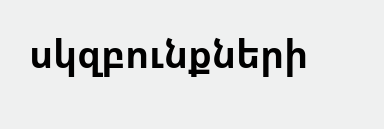սկզբունքների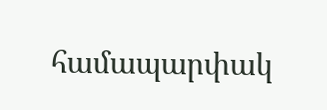համապարփակ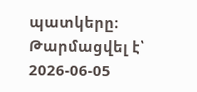պատկերը։
Թարմացվել է՝ 2026-06-05